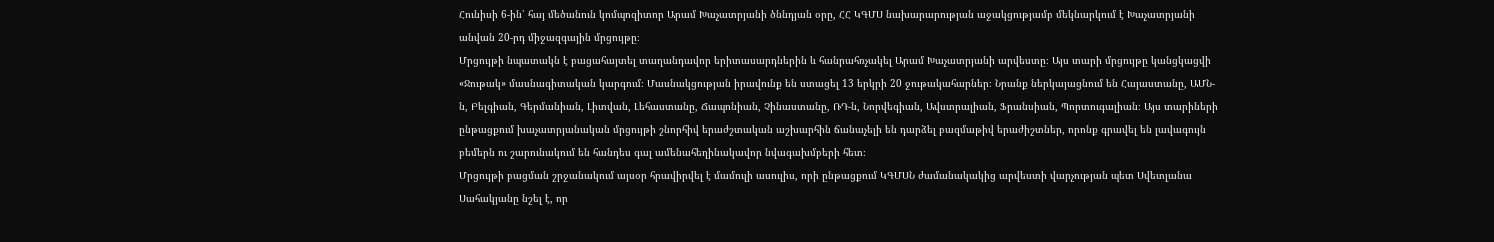Հունիսի 6-ին՝ հայ մեծանուն կոմպոզիտոր Արամ Խաչատրյանի ծննդյան օրը‚ ՀՀ ԿԳՄՍ նախարարության աջակցությամբ մեկնարկում է Խաչատրյանի անվան 20-րդ միջազգային մրցույթը։
Մրցույթի նպատակն է բացահայտել տաղանդավոր երիտասարդներին և հանրահռչակել Արամ Խաչատրյանի արվեստը։ Այս տարի մրցույթը կանցկացվի «Ջութակ» մասնագիտական կարգում։ Մասնակցության իրավունք են ստացել 13 երկրի 20 ջութակահարներ։ Նրանք ներկայացնում են Հայաստանը, ԱՄՆ-ն, Բելգիան, Գերմանիան, Լիտվան, Լեհաստանը, Ճապոնիան, Չինաստանը, ՌԴ-ն, Նորվեգիան, Ավստրալիան, Ֆրանսիան, Պորտուգալիան։ Այս տարիների ընթացքում խաչատրյանական մրցույթի շնորհիվ երաժշտական աշխարհին ճանաչելի են դարձել բազմաթիվ երաժիշտներ‚ որոնք գրավել են լավագույն բեմերն ու շարունակում են հանդես գալ ամենահեղինակավոր նվագախմբերի հետ։
Մրցույթի բացման շրջանակում այսօր հրավիրվել է մամուլի ասուլիս, որի ընթացքում ԿԳՄՍՆ ժամանակակից արվեստի վարչության պետ Սվետլանա Սահակյանը նշել է, որ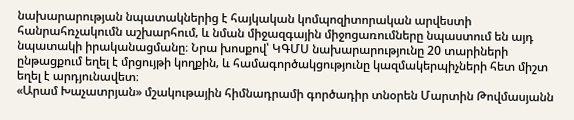նախարարության նպատակներից է հայկական կոմպոզիտորական արվեստի հանրահռչակումն աշխարհում‚ և նման միջազգային միջոցառումները նպաստում են այդ նպատակի իրականացմանը։ Նրա խոսքով՝ ԿԳՄՍ նախարարությունը 20 տարիների ընթացքում եղել է մրցույթի կողքին‚ և համագործակցությունը կազմակերպիչների հետ միշտ եղել է արդյունավետ։
«Արամ Խաչատրյան» մշակութային հիմնադրամի գործադիր տնօրեն Մարտին Թովմասյանն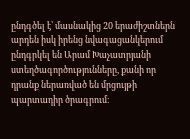ընդգծել է՝ մասնակից 20 երաժիշտներն արդեն իսկ իրենց նվագացանկերում ընդգրկել են Արամ Խաչատրյանի ստեղծագործությունները‚ քանի որ դրանք ներառված են մրցույթի պարտադիր ծրագրում։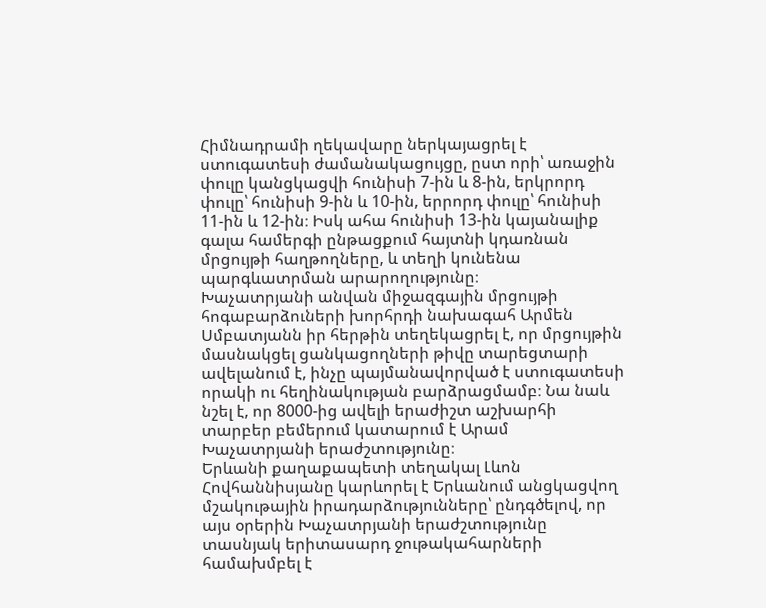Հիմնադրամի ղեկավարը ներկայացրել է ստուգատեսի ժամանակացույցը‚ ըստ որի՝ առաջին փուլը կանցկացվի հունիսի 7-ին և 8-ին‚ երկրորդ փուլը՝ հունիսի 9-ին և 10-ին‚ երրորդ փուլը՝ հունիսի 11-ին և 12-ին։ Իսկ ահա հունիսի 13-ին կայանալիք գալա համերգի ընթացքում հայտնի կդառնան մրցույթի հաղթողները‚ և տեղի կունենա պարգևատրման արարողությունը։
Խաչատրյանի անվան միջազգային մրցույթի հոգաբարձուների խորհրդի նախագահ Արմեն Սմբատյանն իր հերթին տեղեկացրել է‚ որ մրցույթին մասնակցել ցանկացողների թիվը տարեցտարի ավելանում է‚ ինչը պայմանավորված է ստուգատեսի որակի ու հեղինակության բարձրացմամբ։ Նա նաև նշել է‚ որ 8000-ից ավելի երաժիշտ աշխարհի տարբեր բեմերում կատարում է Արամ Խաչատրյանի երաժշտությունը։
Երևանի քաղաքապետի տեղակալ Լևոն Հովհաննիսյանը կարևորել է Երևանում անցկացվող մշակութային իրադարձությունները՝ ընդգծելով, որ այս օրերին Խաչատրյանի երաժշտությունը տասնյակ երիտասարդ ջութակահարների համախմբել է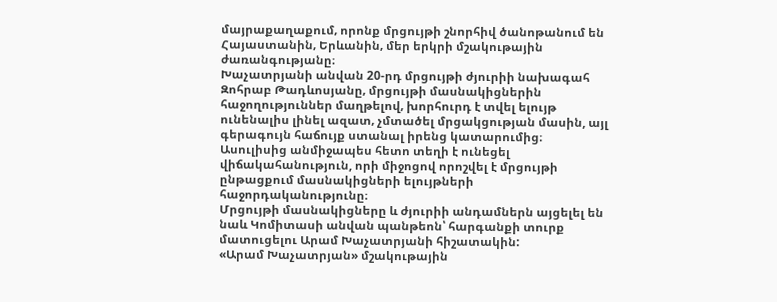մայրաքաղաքում‚ որոնք մրցույթի շնորհիվ ծանոթանում են Հայաստանին‚ Երևանին‚ մեր երկրի մշակութային ժառանգությանը։
Խաչատրյանի անվան 20-րդ մրցույթի ժյուրիի նախագահ Զոհրաբ Թադևոսյանը‚ մրցույթի մասնակիցներին հաջողություններ մաղթելով‚ խորհուրդ է տվել ելույթ ունենալիս լինել ազատ‚ չմտածել մրցակցության մասին, այլ գերագույն հաճույք ստանալ իրենց կատարումից։
Ասուլիսից անմիջապես հետո տեղի է ունեցել վիճակահանություն, որի միջոցով որոշվել է մրցույթի ընթացքում մասնակիցների ելույթների հաջորդականությունը։
Մրցույթի մասնակիցները և ժյուրիի անդամներն այցելել են նաև Կոմիտասի անվան պանթեոն՝ հարգանքի տուրք մատուցելու Արամ Խաչատրյանի հիշատակին:
«Արամ Խաչատրյան» մշակութային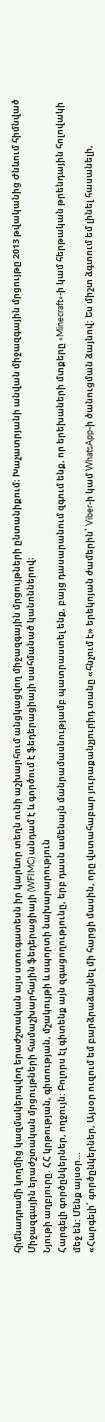հիմնադրամի կողմից կազմակերպվող երաժշտական այս ստուգատեսն իր կարևոր տեղն ունի աշխարհում անցկացվող միջազգային մրցույթների ընտանիքում։ Խաչատրյանի անվան միջազգային մրցույթը 2013 թվականից Ժնևում հիմնված Միջազգային երաժշտական մրցույթների համաշխարհային ֆեդերացիայի (WFIMC) անդամ է և գործում է ֆեդերացիայի սահմանած կանոններով։
Նյութի աղբյուրը. ՀՀ կրթության, գիտության, մշակույթի և սպորտի նախարարություն
Հարգելի գործընկերներ, ողջույն: Բոլորս էլ գիտենք այն զգացողությունը, երբ դասն ամենայն մանրամասնությամբ պատրաստել ենք, բայց դասարանում զգում ենք, որ երեխաների մտքերը «Minecraft»-ի կամ հերթական թրենդային հոլովակի մեջ են: Մենք այսօր…
«Հարգելի՛ գործընկերներ, Այսօր ուզում եմ բարձրաձայնել մի հարցի մասին, որը վստահաբար յուրաքանչյուրիդ տանը «հնչում է» երեկոյան ժամերին՝ Viber-ի կամ WhatsApp-ի ծանուցման ձայնով: Ես միշտ ձգտում եմ լինել հասանելի,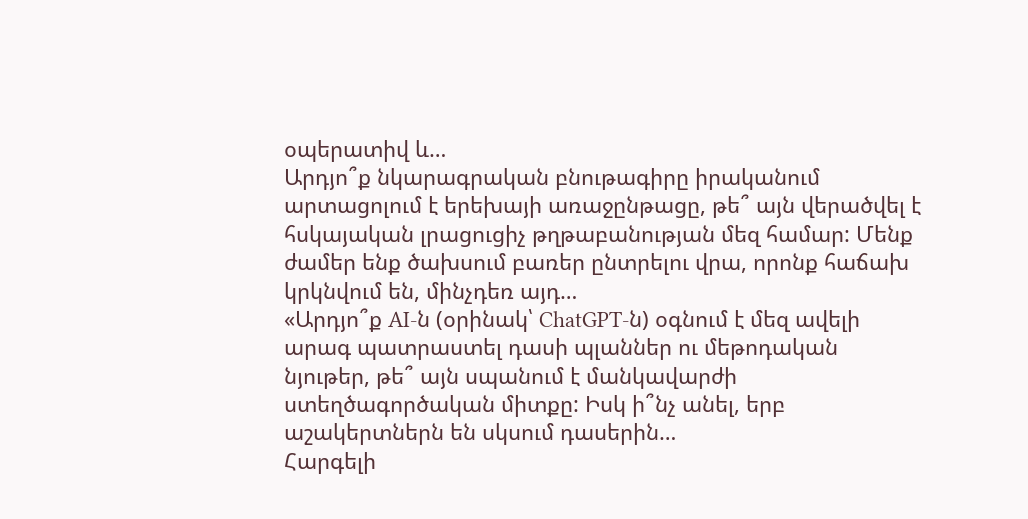օպերատիվ և…
Արդյո՞ք նկարագրական բնութագիրը իրականում արտացոլում է երեխայի առաջընթացը, թե՞ այն վերածվել է հսկայական լրացուցիչ թղթաբանության մեզ համար: Մենք ժամեր ենք ծախսում բառեր ընտրելու վրա, որոնք հաճախ կրկնվում են, մինչդեռ այդ…
«Արդյո՞ք AI-ն (օրինակ՝ ChatGPT-ն) օգնում է մեզ ավելի արագ պատրաստել դասի պլաններ ու մեթոդական նյութեր, թե՞ այն սպանում է մանկավարժի ստեղծագործական միտքը: Իսկ ի՞նչ անել, երբ աշակերտներն են սկսում դասերին…
Հարգելի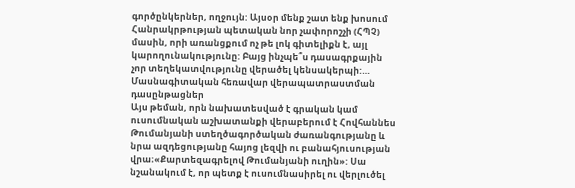գործընկերներ, ողջույն: Այսօր մենք շատ ենք խոսում Հանրակրթության պետական նոր չափորոշչի (ՀՊՉ) մասին, որի առանցքում ոչ թե լոկ գիտելիքն է, այլ կարողունակությունը: Բայց ինչպե՞ս դասագրքային չոր տեղեկատվությունը վերածել կենսակերպի:…
Մասնագիտական հեռավար վերապատրաստման դասընթացներ
Այս թեման, որն նախատեսված է գրական կամ ուսումնական աշխատանքի վերաբերում է Հովհաննես Թումանյանի ստեղծագործական ժառանգությանը և նրա ազդեցությանը հայոց լեզվի ու բանահյուսության վրա։«Քարտեզագրելով Թումանյանի ուղին»: Սա նշանակում է, որ պետք է ուսումնասիրել ու վերլուծել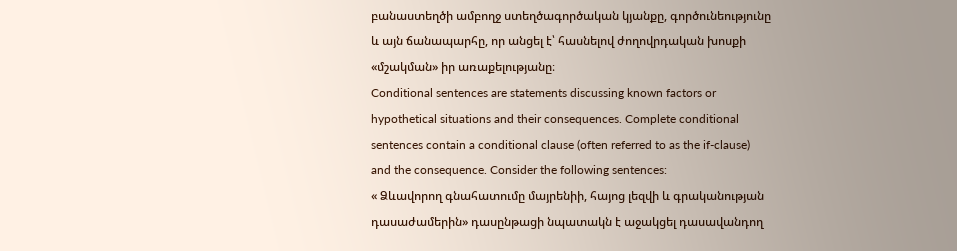բանաստեղծի ամբողջ ստեղծագործական կյանքը, գործունեությունը և այն ճանապարհը, որ անցել է՝ հասնելով ժողովրդական խոսքի «մշակման» իր առաքելությանը։
Conditional sentences are statements discussing known factors or hypothetical situations and their consequences. Complete conditional sentences contain a conditional clause (often referred to as the if-clause) and the consequence. Consider the following sentences:
« Ձևավորող գնահատումը մայրենիի, հայոց լեզվի և գրականության դասաժամերին» դասընթացի նպատակն է աջակցել դասավանդող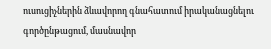ուսուցիչներին ձևավորող գնահատում իրականացնելու գործընթացում, մասնավոր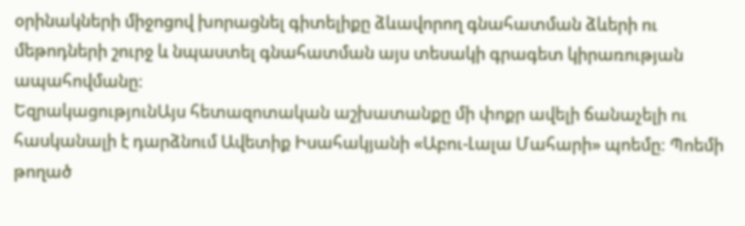օրինակների միջոցով խորացնել գիտելիքը ձևավորող գնահատման ձևերի ու մեթոդների շուրջ և նպաստել գնահատման այս տեսակի գրագետ կիրառության ապահովմանը։
ԵզրակացությունԱյս հետազոտական աշխատանքը մի փոքր ավելի ճանաչելի ու հասկանալի է դարձնում Ավետիք Իսահակյանի «Աբու-Լալա Մահարի» պոեմը: Պոեմի թողած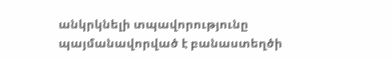անկրկնելի տպավորությունը պայմանավորված է բանաստեղծի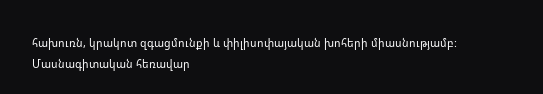հախուռն, կրակոտ զգացմունքի և փիլիսոփայական խոհերի միասնությամբ:
Մասնագիտական հեռավար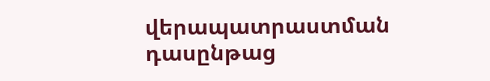վերապատրաստման դասընթաց